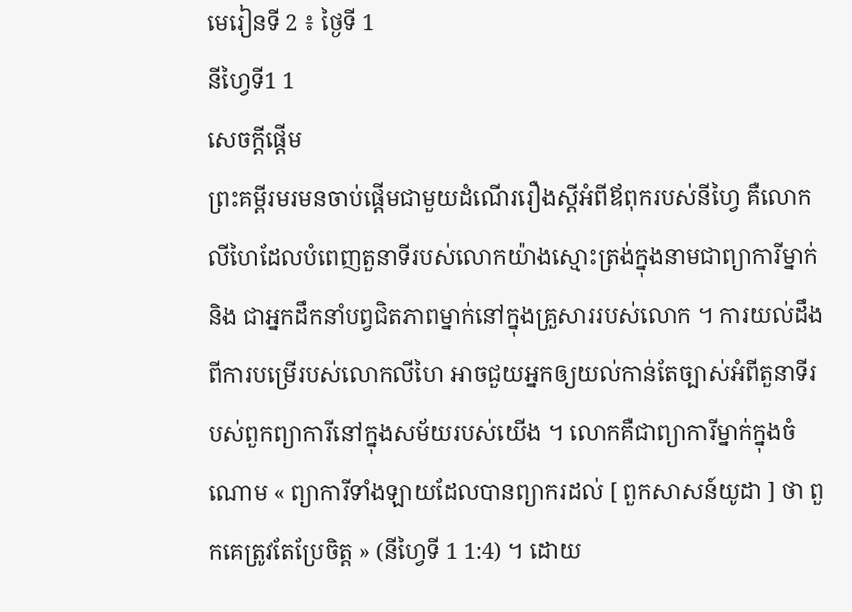មេរៀនទី 2 ៖ ថ្ងៃទី 1
នីហ្វៃទី1 1
សេចក្តីផ្តើម
ព្រះគម្ពីរមរមនចាប់ផ្តើមជាមួយដំណើររឿងស្តីអំពីឪពុករបស់នីហ្វៃ គឺលោកលីហៃដែលបំពេញតួនាទីរបស់លោកយ៉ាងស្មោះត្រង់ក្នុងនាមជាព្យាការីម្នាក់ និង ជាអ្នកដឹកនាំបព្វជិតភាពម្នាក់នៅក្នុងគ្រួសាររបស់លោក ។ ការយល់ដឹងពីការបម្រើរបស់លោកលីហៃ អាចជួយអ្នកឲ្យយល់កាន់តែច្បាស់អំពីតួនាទីរបស់ពួកព្យាការីនៅក្នុងសម័យរបស់យើង ។ លោកគឺជាព្យាការីម្នាក់ក្នុងចំណោម « ព្យាការីទាំងឡាយដែលបានព្យាករដល់ [ ពួកសាសន៍យូដា ] ថា ពួកគេត្រូវតែប្រែចិត្ត » (នីហ្វៃទី 1 1:4) ។ ដោយ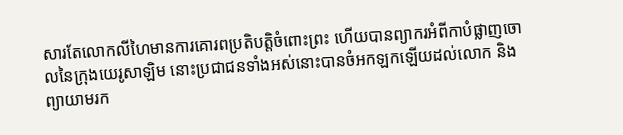សារតែលោកលីហៃមានការគោរពប្រតិបត្តិចំពោះព្រះ ហើយបានព្យាករអំពីកាបំផ្លាញចោលនៃក្រុងយេរូសាឡិម នោះប្រជាជនទាំងអស់នោះបានចំអកឡកឡើយដល់លោក និង ព្យាយាមរក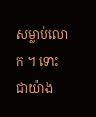សម្លាប់លោក ។ ទោះជាយ៉ាង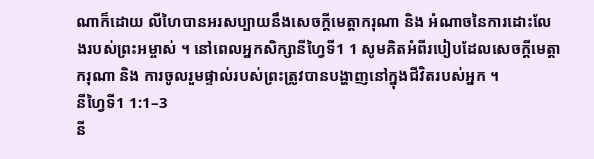ណាក៏ដោយ លីហៃបានអរសប្បាយនឹងសេចក្តីមេត្តាករុណា និង អំណាចនៃការដោះលែងរបស់ព្រះអម្ចាស់ ។ នៅពេលអ្នកសិក្សានីហ្វៃទី1 1 សូមគិតអំពីរបៀបដែលសេចក្តីមេត្តាករុណា និង ការចូលរួមផ្ទាល់របស់ព្រះត្រូវបានបង្ហាញនៅក្នុងជីវិតរបស់អ្នក ។
នីហ្វៃទី1 1:1–3
នី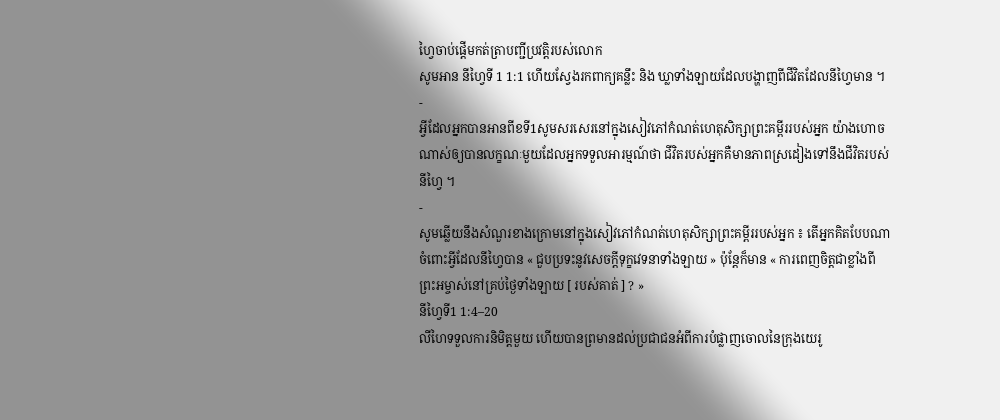ហ្វៃចាប់ផ្តើមកត់ត្រាបញ្ជីប្រវត្តិរបស់លោក
សូមអាន នីហ្វៃទី 1 1:1 ហើយស្វែងរកពាក្យគន្លឹះ និង ឃ្លាទាំងឡាយដែលបង្ហាញពីជីវិតដែលនីហ្វៃមាន ។
-
អ្វីដែលអ្នកបានអានពីខទី1សូមសរសេរនៅក្នុងសៀវភៅកំណត់ហេតុសិក្សាព្រះគម្ពីររបស់អ្នក យ៉ាងហោចណាស់ឲ្យបានលក្ខណៈមួយដែលអ្នកទទួលអារម្មណ៍ថា ជីវិតរបស់អ្នកគឺមានភាពស្រដៀងទៅនឹងជីវិតរបស់នីហ្វៃ ។
-
សូមឆ្លើយនឹងសំណួរខាងក្រោមនៅក្នុងសៀវភៅកំណត់ហេតុសិក្សាព្រះគម្ពីររបស់អ្នក ៖ តើអ្នកគិតបែបណាចំពោះអ្វីដែលនីហ្វៃបាន « ជួបប្រទះនូវសេចក្តីទុក្ខវេទនាទាំងឡាយ » ប៉ុន្តែក៏មាន « ការពេញចិត្តជាខ្លាំងពីព្រះអម្ចាស់នៅគ្រប់ថ្ងៃទាំងឡាយ [ របស់គាត់ ] ? »
នីហ្វៃទី1 1:4–20
លីហៃទទួលការនិមិត្តមួយ ហើយបានព្រមានដល់ប្រជាជនអំពីការបំផ្លាញចោលនៃក្រុងយេរូ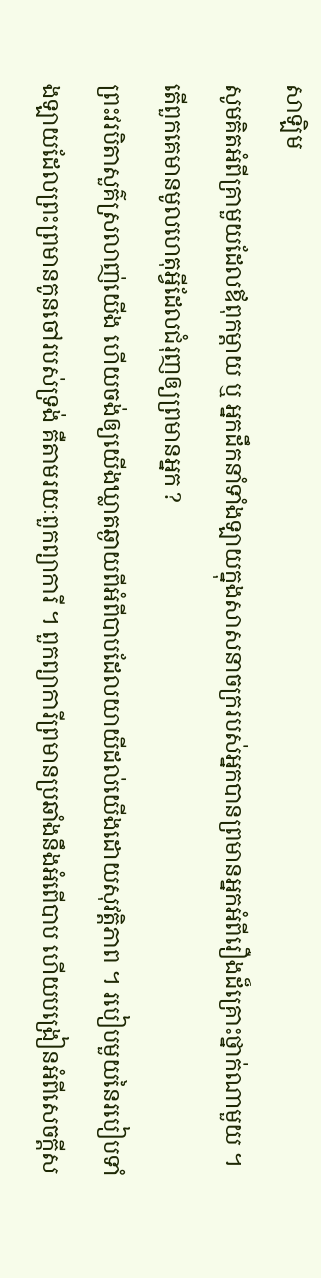សាឡិម
សូមគិតអំពីគ្រាមួយដែលឪពុកម្តាយ ឬ អ្នកដឹកនាំទាំងឡាយក្នុងសាសនាចក្ររបស់អ្នកបានព្រមានអ្នកអំពីរឿងដ៏គ្រោះថ្នាក់ណាមួយ ។ តើពួកគេមានមូលហេតុអ្វីដែលជំរុញឲ្យព្រមានអ្នក ?
ព្រះវរបិតាសួគ៌ស្រលាញ់យើង ហើយចង់ឲ្យយើងឃ្លាតឆ្ងាយពីអំពីបាបដែលយាយីដល់យើងដោយសុវត្តិភាព ។ របៀបមួយនៃរបៀបទាំងឡាយដែលព្រះព្រមានកូនចៅរបស់ទ្រង់ គឺតាមរយៈពួកព្យាការី ។ ពួកព្យាការីព្រមានប្រឆាំងនឹងអំពើបាប ហើយបង្រៀនអំពីសេចក្តីស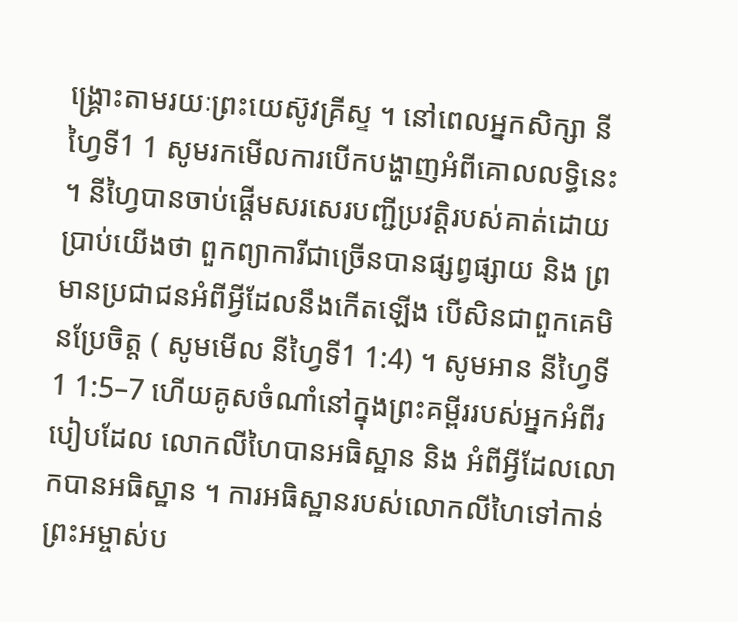ង្គ្រោះតាមរយៈព្រះយេស៊ូវគ្រីស្ទ ។ នៅពេលអ្នកសិក្សា នីហ្វៃទី1 1 សូមរកមើលការបើកបង្ហាញអំពីគោលលទ្ធិនេះ ។ នីហ្វៃបានចាប់ផ្តើមសរសេរបញ្ជីប្រវត្តិរបស់គាត់ដោយប្រាប់យើងថា ពួកព្យាការីជាច្រើនបានផ្សព្វផ្សាយ និង ព្រមានប្រជាជនអំពីអ្វីដែលនឹងកើតឡើង បើសិនជាពួកគេមិនប្រែចិត្ត ( សូមមើល នីហ្វៃទី1 1:4) ។ សូមអាន នីហ្វៃទី1 1:5–7 ហើយគូសចំណាំនៅក្នុងព្រះគម្ពីររបស់អ្នកអំពីរបៀបដែល លោកលីហៃបានអធិស្ឋាន និង អំពីអ្វីដែលលោកបានអធិស្ឋាន ។ ការអធិស្ឋានរបស់លោកលីហៃទៅកាន់ព្រះអម្ចាស់ប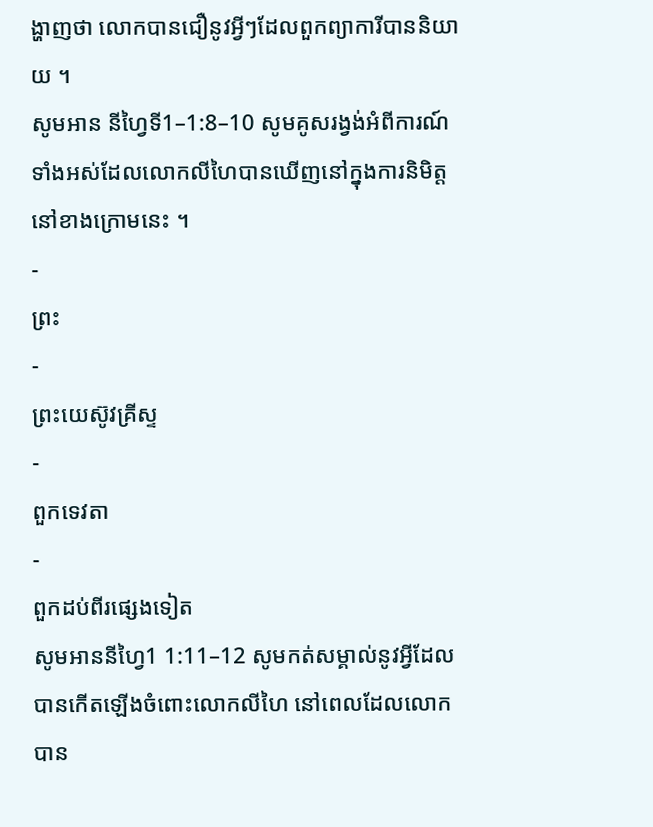ង្ហាញថា លោកបានជឿនូវអ្វីៗដែលពួកព្យាការីបាននិយាយ ។
សូមអាន នីហ្វៃទី1–1:8–10 សូមគូសរង្វង់អំពីការណ៍ទាំងអស់ដែលលោកលីហៃបានឃើញនៅក្នុងការនិមិត្តនៅខាងក្រោមនេះ ។
-
ព្រះ
-
ព្រះយេស៊ូវគ្រីស្ទ
-
ពួកទេវតា
-
ពួកដប់ពីរផ្សេងទៀត
សូមអាននីហ្វៃ1 1:11–12 សូមកត់សម្គាល់នូវអ្វីដែលបានកើតឡើងចំពោះលោកលីហៃ នៅពេលដែលលោកបាន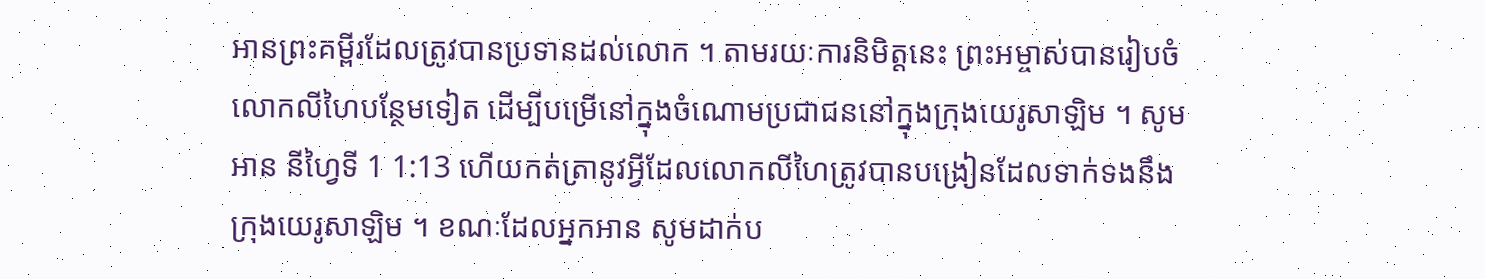អានព្រះគម្ពីរដែលត្រូវបានប្រទានដល់លោក ។ តាមរយៈការនិមិត្តនេះ ព្រះអម្ចាស់បានរៀបចំលោកលីហៃបន្ថែមទៀត ដើម្បីបម្រើនៅក្នុងចំណោមប្រជាជននៅក្នុងក្រុងយេរូសាឡិម ។ សូមអាន នីហ្វៃទី 1 1:13 ហើយកត់ត្រានូវអ្វីដែលលោកលីហៃត្រូវបានបង្រៀនដែលទាក់ទងនឹងក្រុងយេរូសាឡិម ។ ខណៈដែលអ្នកអាន សូមដាក់ប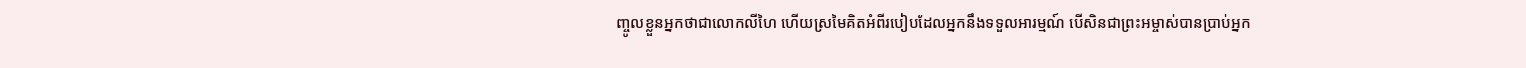ញ្ចូលខ្លួនអ្នកថាជាលោកលីហៃ ហើយស្រមៃគិតអំពីរបៀបដែលអ្នកនឹងទទួលអារម្មណ៍ បើសិនជាព្រះអម្ចាស់បានប្រាប់អ្នក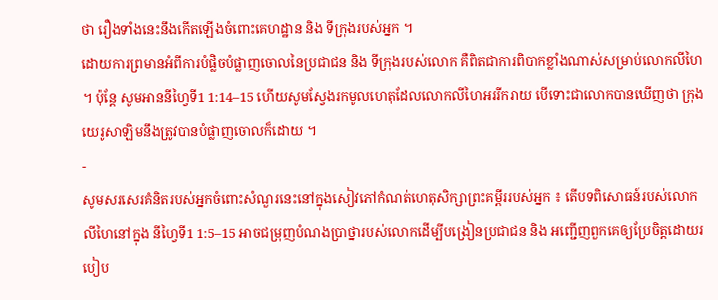ថា រឿងទាំងនេះនឹងកើតឡើងចំពោះគេហដ្ឋាន និង ទីក្រុងរបស់អ្នក ។
ដោយការព្រមានអំពីការបំផ្លិចបំផ្លាញចោលនៃប្រជាជន និង ទីក្រុងរបស់លោក គឺពិតជាការពិបាកខ្លាំងណាស់សម្រាប់លោកលីហៃ ។ ប៉ុន្តែ សូមអាននីហ្វៃទី1 1:14–15 ហើយសូមស្វែងរកមូលហេតុដែលលោកលីហៃអររីករាយ បើទោះជាលោកបានឃើញថា ក្រុងយេរូសាឡិមនឹងត្រូវបានបំផ្លាញចោលក៏ដោយ ។
-
សូមសរសេរគំនិតរបស់អ្នកចំពោះសំណួរនេះនៅក្នុងសៀវភៅកំណត់ហេតុសិក្សាព្រះគម្ពីររបស់អ្នក ៖ តើបទពិសោធន៍របស់លោកលីហៃនៅក្នុង នីហ្វៃទី1 1:5–15 អាចជម្រុញបំណងប្រាថ្នារបស់លោកដើម្បីបង្រៀនប្រជាជន និង អញ្ជើញពួកគេឲ្យប្រែចិត្តដោយរបៀប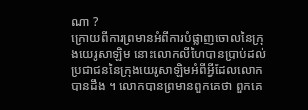ណា ?
ក្រោយពីការព្រមានអំពីការបំផ្លាញចោលនៃក្រុងយេរូសាឡិម នោះលោកលីហៃបានប្រាប់ដល់ប្រជាជននៃក្រុងយេរូសាឡិមអំពីអ្វីដែលលោកបានដឹង ។ លោកបានព្រមានពួកគេថា ពួកគេ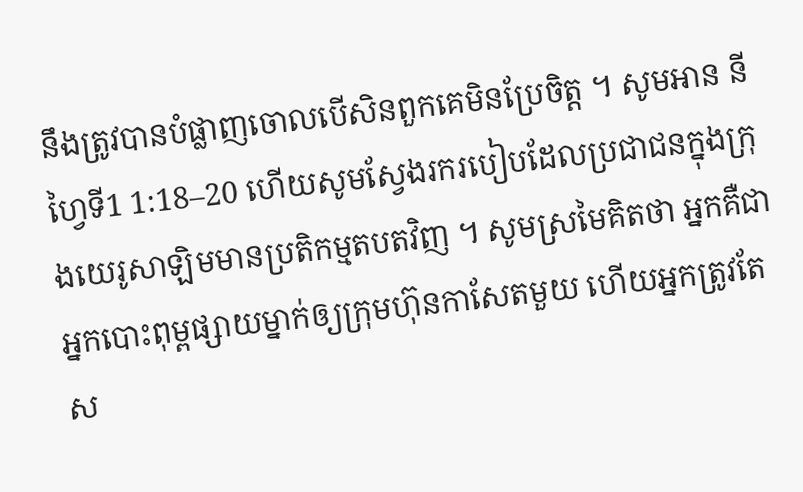នឹងត្រូវបានបំផ្លាញចោលបើសិនពួកគេមិនប្រែចិត្ត ។ សូមអាន នីហ្វៃទី1 1:18–20 ហើយសូមស្វែងរករបៀបដែលប្រជាជនក្នុងក្រុងយេរូសាឡិមមានប្រតិកម្មតបតវិញ ។ សូមស្រមៃគិតថា អ្នកគឺជាអ្នកបោះពុម្ពផ្សាយម្នាក់ឲ្យក្រុមហ៊ុនកាសែតមួយ ហើយអ្នកត្រូវតែស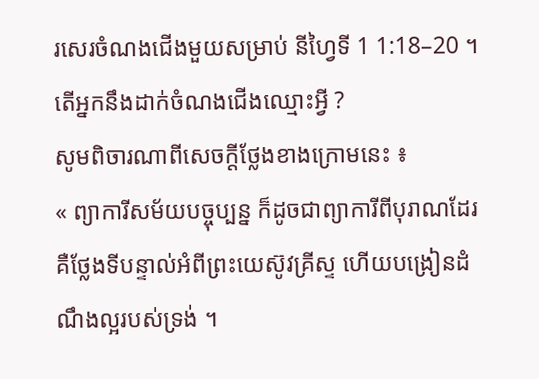រសេរចំណងជើងមួយសម្រាប់ នីហ្វៃទី 1 1:18–20 ។ តើអ្នកនឹងដាក់ចំណងជើងឈ្មោះអ្វី ?
សូមពិចារណាពីសេចក្តីថ្លែងខាងក្រោមនេះ ៖
« ព្យាការីសម័យបច្ចុប្បន្ន ក៏ដូចជាព្យាការីពីបុរាណដែរ គឺថ្លែងទីបន្ទាល់អំពីព្រះយេស៊ូវគ្រីស្ទ ហើយបង្រៀនដំណឹងល្អរបស់ទ្រង់ ។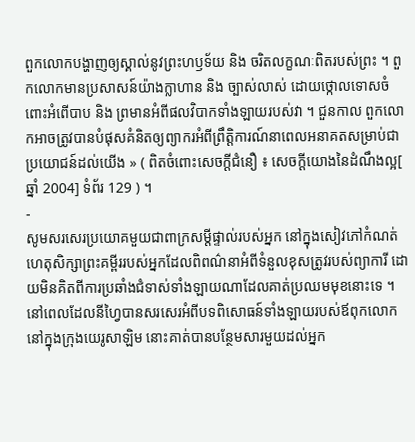ពួកលោកបង្ហាញឲ្យស្គាល់នូវព្រះហឫទ័យ និង ចរិតលក្ខណៈពិតរបស់ព្រះ ។ ពួកលោកមានប្រសាសន៍យ៉ាងក្លាហាន និង ច្បាស់លាស់ ដោយថ្កោលទោសចំពោះអំពើបាប និង ព្រមានអំពីផលវិបាកទាំងឡាយរបស់វា ។ ជួនកាល ពួកលោកអាចត្រូវបានបំផុសគំនិតឲ្យព្យាករអំពីព្រឹត្តិការណ៍នាពេលអនាគតសម្រាប់ជាប្រយោជន៍ដល់យើង » ( ពិតចំពោះសេចក្តីជំនឿ ៖ សេចក្តីយោងនៃដំណឹងល្អ[ ឆ្នាំ 2004] ទំព័រ 129 ) ។
-
សូមសរសេរប្រយោគមួយជាពាក្រសម្តីផ្ទាល់របស់អ្នក នៅក្នុងសៀវភៅកំណត់ហេតុសិក្សាព្រះគម្ពីររបស់អ្នកដែលពិពណ៌នាអំពីទំនួលខុសត្រូវរបស់ព្យាការី ដោយមិនគិតពីការប្រឆាំងជំទាស់ទាំងឡាយណាដែលគាត់ប្រឈមមុខនោះទេ ។
នៅពេលដែលនីហ្វៃបានសរសេរអំពីបទពិសោធន៍ទាំងឡាយរបស់ឪពុកលោកនៅក្នុងក្រុងយេរូសាឡិម នោះគាត់បានបន្ថែមសារមួយដល់អ្នក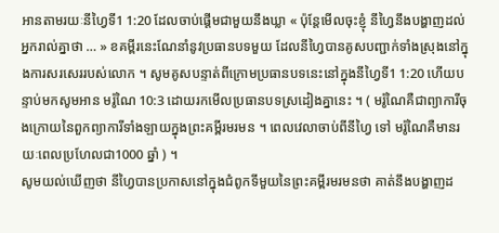អានតាមរយៈនីហ្វៃទី1 1:20 ដែលចាប់ផ្តើមជាមួយនឹងឃ្លា « ប៉ុន្តែមើលចុះខ្ញុំ នីហ្វៃនឹងបង្ហាញដល់អ្នករាល់គ្នាថា … » ខគម្ពីរនេះណែនាំនូវប្រធានបទមួយ ដែលនីហ្វៃបានគូសបញ្ជាក់ទាំងស្រុងនៅក្នុងការសរសេររបស់លោក ។ សូមគូសបន្ទាត់ពីក្រោមប្រធានបទនេះនៅក្នុងនីហ្វៃទី1 1:20 ហើយបន្ទាប់មកសូមអាន មរ៉ូណៃ 10:3 ដោយរកមើលប្រធានបទស្រដៀងគ្នានេះ ។ ( មរ៉ូណៃគឺជាព្យាការីចុងក្រោយនៃពួកព្យាការីទាំងឡាយក្នុងព្រះគម្ពីរមរមន ។ ពេលវេលាចាប់ពីនីហ្វៃ ទៅ មរ៉ូណៃគឺមានរយៈពេលប្រហែលជា1000 ឆ្នាំ ) ។
សូមយល់ឃើញថា នីហ្វៃបានប្រកាសនៅក្នុងជំពូកទីមួយនៃព្រះគម្ពីរមរមនថា គាត់នឹងបង្ហាញដ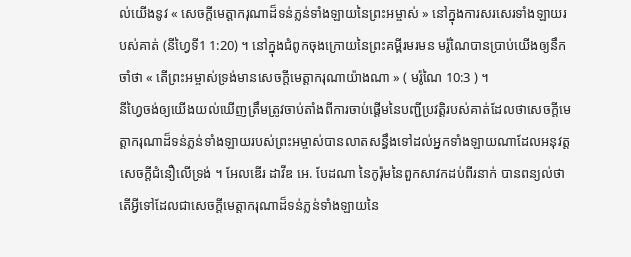ល់យើងនូវ « សេចក្តីមេត្តាករុណាដ៏ទន់ភ្លន់ទាំងឡាយនៃព្រះអម្ចាស់ » នៅក្នុងការសរសេរទាំងឡាយរបស់គាត់ (នីហ្វៃទី1 1:20) ។ នៅក្នុងជំពូកចុងក្រោយនៃព្រះគម្ពីរមរមន មរ៉ូណៃបានប្រាប់យើងឲ្យនឹកចាំថា « តើព្រះអម្ចាស់ទ្រង់មានសេចក្តីមេត្តាករុណាយ៉ាងណា » ( មរ៉ូណៃ 10:3 ) ។
នីហ្វៃចង់ឲ្យយើងយល់ឃើញត្រឹមត្រូវចាប់តាំងពីការចាប់ផ្តើមនៃបញ្ជីប្រវត្តិរបស់គាត់ដែលថាសេចក្តីមេត្តាករុណាដ៏ទន់ភ្លន់ទាំងឡាយរបស់ព្រះអម្ចាស់បានលាតសន្ធឹងទៅដល់អ្នកទាំងឡាយណាដែលអនុវត្តសេចក្តីជំនឿលើទ្រង់ ។ អែលឌើរ ដាវីឌ អេ. បែដណា នៃកូរ៉ុមនៃពួកសាវកដប់ពីរនាក់ បានពន្យល់ថាតើអ្វីទៅដែលជាសេចក្តីមេត្តាករុណាដ៏ទន់ភ្លន់ទាំងឡាយនៃ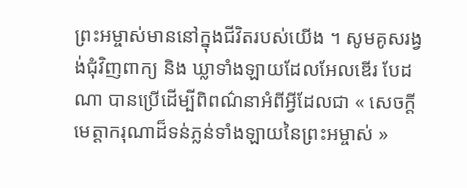ព្រះអម្ចាស់មាននៅក្នុងជីវិតរបស់យើង ។ សូមគូសរង្វង់ជុំវិញពាក្យ និង ឃ្លាទាំងឡាយដែលអែលឌើរ បែដណា បានប្រើដើម្បីពិពណ៌នាអំពីអ្វីដែលជា « សេចក្តីមេត្តាករុណាដ៏ទន់ភ្លន់ទាំងឡាយនៃព្រះអម្ចាស់ »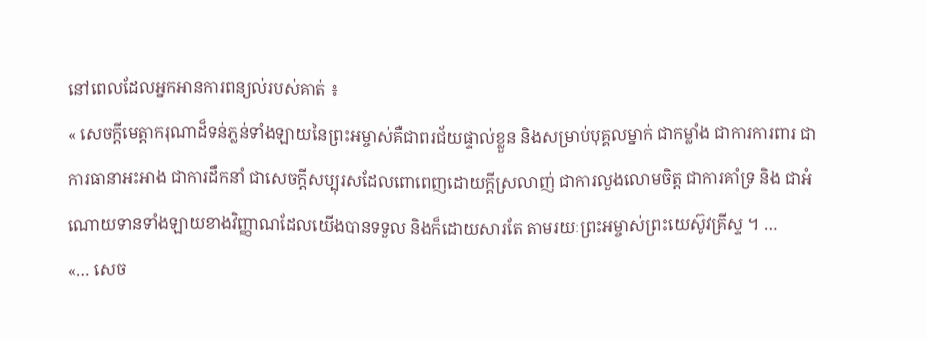នៅពេលដែលអ្នកអានការពន្យល់របស់គាត់ ៖
« សេចក្តីមេត្តាករុណាដ៏ទន់ភ្លន់ទាំងឡាយនៃព្រះអម្ចាស់គឺជាពរជ័យផ្ទាល់ខ្លួន និងសម្រាប់បុគ្គលម្នាក់ ជាកម្លាំង ជាការការពារ ជាការធានាអះអាង ជាការដឹកនាំ ជាសេចក្តីសប្បុរសដែលពោពេញដោយក្តីស្រលាញ់ ជាការលួងលោមចិត្ត ជាការគាំទ្រ និង ជាអំណោយទានទាំងឡាយខាងវិញ្ញាណដែលយើងបានទទួល និងក៏ដោយសារតែ តាមរយៈព្រះអម្ចាស់ព្រះយេស៊ូវគ្រីស្ទ ។ …
«… សេច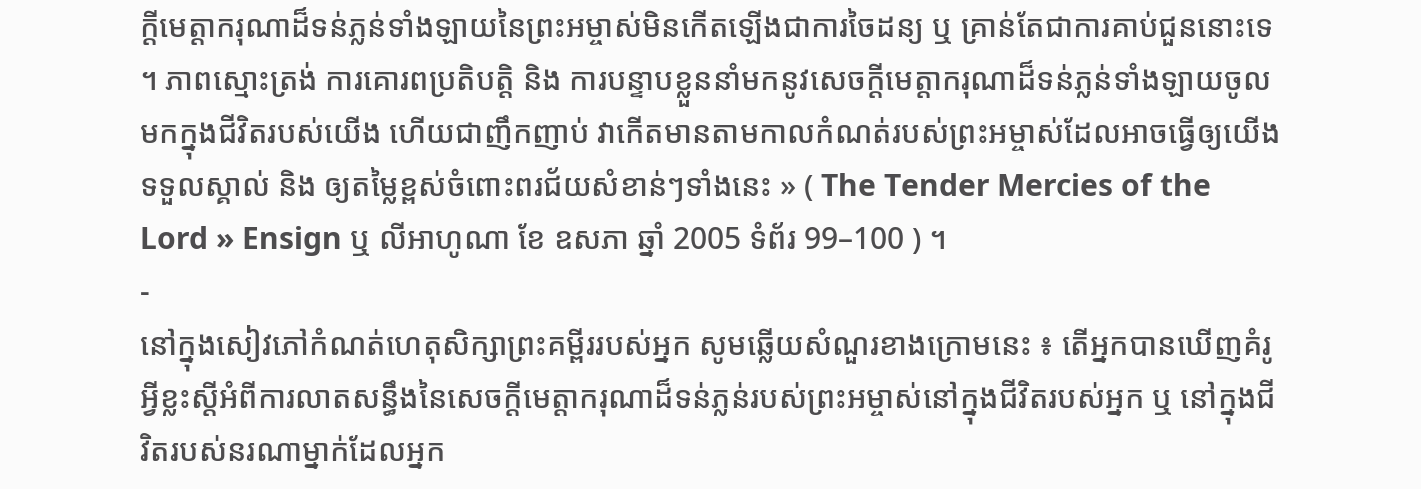ក្តីមេត្តាករុណាដ៏ទន់ភ្លន់ទាំងឡាយនៃព្រះអម្ចាស់មិនកើតឡើងជាការចៃដន្យ ឬ គ្រាន់តែជាការគាប់ជួននោះទេ ។ ភាពស្មោះត្រង់ ការគោរពប្រតិបត្តិ និង ការបន្ទាបខ្លួននាំមកនូវសេចក្តីមេត្តាករុណាដ៏ទន់ភ្លន់ទាំងឡាយចូលមកក្នុងជីវិតរបស់យើង ហើយជាញឹកញាប់ វាកើតមានតាមកាលកំណត់របស់ព្រះអម្ចាស់ដែលអាចធ្វើឲ្យយើងទទួលស្គាល់ និង ឲ្យតម្លៃខ្ពស់ចំពោះពរជ័យសំខាន់ៗទាំងនេះ » ( The Tender Mercies of the Lord » Ensign ឬ លីអាហូណា ខែ ឧសភា ឆ្នាំ 2005 ទំព័រ 99–100 ) ។
-
នៅក្នុងសៀវភៅកំណត់ហេតុសិក្សាព្រះគម្ពីររបស់អ្នក សូមឆ្លើយសំណួរខាងក្រោមនេះ ៖ តើអ្នកបានឃើញគំរូអ្វីខ្លះស្តីអំពីការលាតសន្ធឹងនៃសេចក្តីមេត្តាករុណាដ៏ទន់ភ្លន់របស់ព្រះអម្ចាស់នៅក្នុងជីវិតរបស់អ្នក ឬ នៅក្នុងជីវិតរបស់នរណាម្នាក់ដែលអ្នក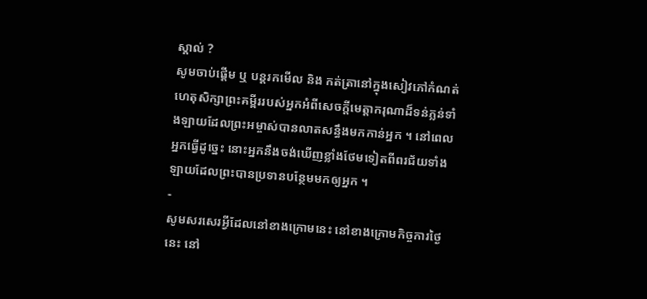ស្គាល់ ?
សូមចាប់ផ្តើម ឬ បន្តរកមើល និង កត់ត្រានៅក្នុងសៀវភៅកំណត់ហេតុសិក្សាព្រះគម្ពីររបស់អ្នកអំពីសេចក្តីមេត្តាករុណាដ៏ទន់ភ្លន់ទាំងឡាយដែលព្រះអម្ចាស់បានលាតសន្ធឹងមកកាន់អ្នក ។ នៅពេលអ្នកធ្វើដូច្នេះ នោះអ្នកនឹងចង់ឃើញខ្លាំងថែមទៀតពីពរជ័យទាំងឡាយដែលព្រះបានប្រទានបន្ថែមមកឲ្យអ្នក ។
-
សូមសរសេរអ្វីដែលនៅខាងក្រោមនេះ នៅខាងក្រោមកិច្ចការថ្ងៃនេះ នៅ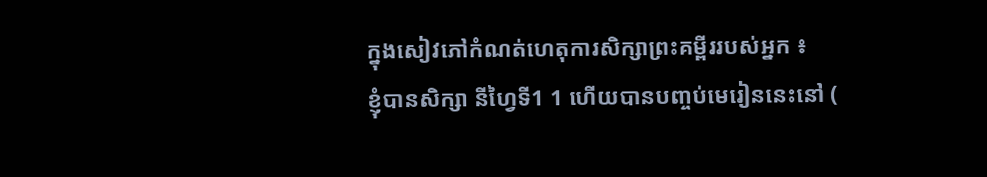ក្នុងសៀវភៅកំណត់ហេតុការសិក្សាព្រះគម្ពីររបស់អ្នក ៖
ខ្ញុំបានសិក្សា នីហ្វៃទី1 1 ហើយបានបញ្ចប់មេរៀននេះនៅ (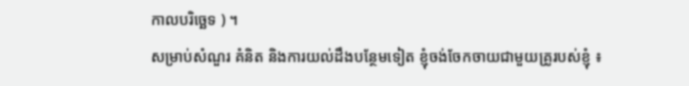កាលបរិច្ឆេទ ) ។
សម្រាប់សំណួរ គំនិត និងការយល់ដឹងបន្ថែមទៀត ខ្ញុំចង់ចែកចាយជាមួយគ្រូរបស់ខ្ញុំ ៖